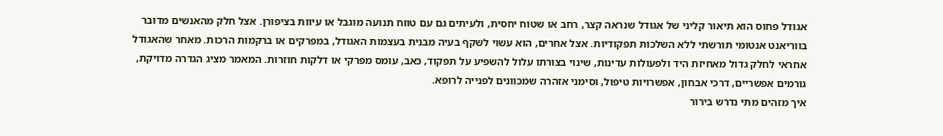אגודל פחוס הוא תיאור קליני של אגודל שנראה קצר, רחב או שטוח יחסית, ולעיתים גם עם טווח תנועה מוגבל או עיוות בציפורן. אצל חלק מהאנשים מדובר בווריאנט אנטומי תורשתי ללא השלכות תפקודיות. אצל אחרים, הוא עשוי לשקף בעיה מבנית בעצמות האגודל, במפרקים או ברקמות הרכות. מאחר שהאגודל אחראי לחלק גדול מאחיזת היד ולפעולות עדינות, שינוי בצורתו עלול להשפיע על תפקוד, כאב, עומס מפרקי או דלקות חוזרות. המאמר מציג הגדרה מדויקת, גורמים אפשריים, דרכי אבחון, אפשרויות טיפול, וסימני אזהרה שמכוונים לפנייה לרופא.
איך מזהים מתי נדרש בירור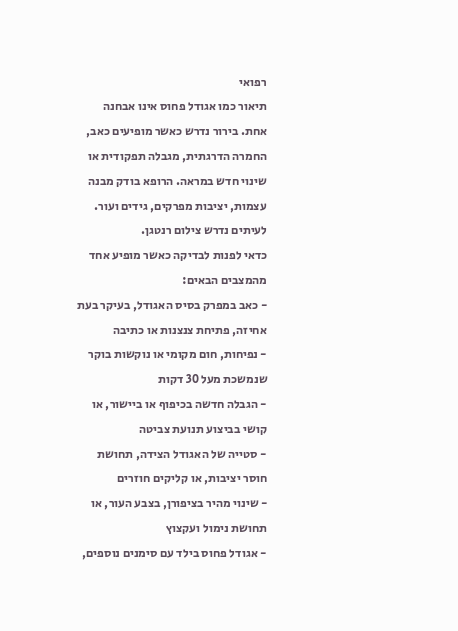רפואי
תיאור כמו אגודל פחוס אינו אבחנה אחת. בירור נדרש כאשר מופיעים כאב, החמרה הדרגתית, מגבלה תפקודית או שינוי חדש במראה. הרופא בודק מבנה עצמות, יציבות מפרקים, גידים ועור. לעיתים נדרש צילום רנטגן.
כדאי לפנות לבדיקה כאשר מופיע אחד מהמצבים הבאים:
- כאב במפרק בסיס האגודל, בעיקר בעת אחיזה, פתיחת צנצנות או כתיבה
- נפיחות, חום מקומי או נוקשות בוקר שנמשכת מעל 30 דקות
- הגבלה חדשה בכיפוף או ביישור, או קושי בביצוע תנועת צביטה
- סטייה של האגודל הצידה, תחושת חוסר יציבות, או קליקים חוזרים
- שינוי מהיר בציפורן, בצבע העור, או תחושת נימול ועקצוץ
- אגודל פחוס בילד עם סימנים נוספים,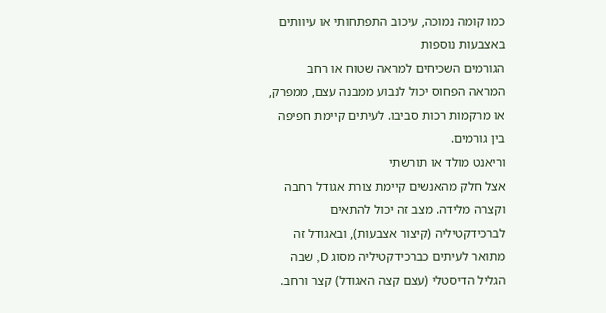כמו קומה נמוכה, עיכוב התפתחותי או עיוותים באצבעות נוספות
הגורמים השכיחים למראה שטוח או רחב
המראה הפחוס יכול לנבוע ממבנה עצם, ממפרק, או מרקמות רכות סביבו. לעיתים קיימת חפיפה בין גורמים.
וריאנט מולד או תורשתי
אצל חלק מהאנשים קיימת צורת אגודל רחבה וקצרה מלידה. מצב זה יכול להתאים לברכידקטיליה (קיצור אצבעות), ובאגודל זה מתואר לעיתים כברכידקטיליה מסוג D, שבה הגליל הדיסטלי (עצם קצה האגודל) קצר ורחב.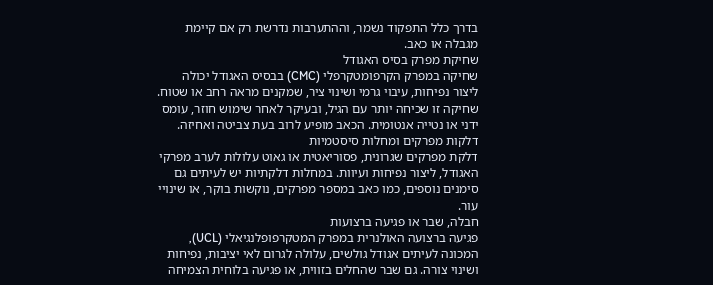בדרך כלל התפקוד נשמר, וההתערבות נדרשת רק אם קיימת מגבלה או כאב.
שחיקת מפרק בסיס האגודל
שחיקה במפרק הקרפומטקרפלי (CMC) בבסיס האגודל יכולה ליצור נפיחות, עיבוי גרמי ושינוי ציר, שמקנים מראה רחב או שטוח. שחיקה זו שכיחה יותר עם הגיל, ובעיקר לאחר שימוש חוזר, עומס ידני או נטייה אנטומית. הכאב מופיע לרוב בעת צביטה ואחיזה.
דלקות מפרקים ומחלות סיסטמיות
דלקת מפרקים שגרונית, פסוריאטית או גאוט עלולות לערב מפרקי האגודל, ליצור נפיחות ועיוות. במחלות דלקתיות יש לעיתים גם סימנים נוספים, כמו כאב במספר מפרקים, נוקשות בוקר, או שינויי עור.
חבלה, שבר או פגיעה ברצועות
פגיעה ברצועה האולנרית במפרק המטקרפופלנגיאלי (UCL), המכונה לעיתים אגודל גולשים, עלולה לגרום לאי יציבות, נפיחות ושינוי צורה. גם שבר שהחלים בזווית, או פגיעה בלוחית הצמיחה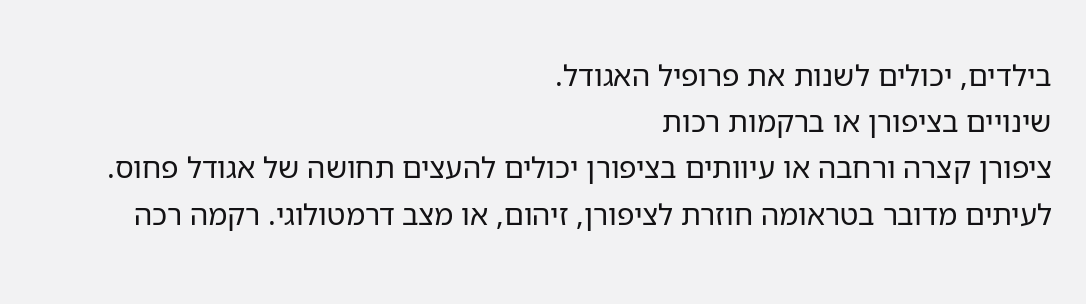בילדים, יכולים לשנות את פרופיל האגודל.
שינויים בציפורן או ברקמות רכות
ציפורן קצרה ורחבה או עיוותים בציפורן יכולים להעצים תחושה של אגודל פחוס. לעיתים מדובר בטראומה חוזרת לציפורן, זיהום, או מצב דרמטולוגי. רקמה רכה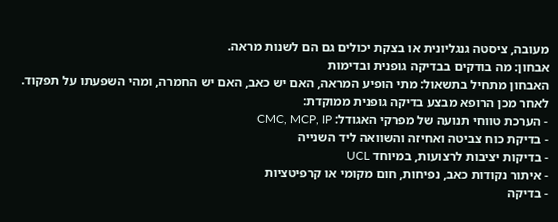מעובה, ציסטה גנגליונית או בצקת יכולים גם הם לשנות מראה.
אבחון: מה בודקים בבדיקה גופנית ובדימות
האבחון מתחיל בתשאול: מתי הופיע המראה, האם יש כאב, האם יש החמרה, ומהי השפעתו על תפקוד. לאחר מכן הרופא מבצע בדיקה גופנית ממוקדת:
- הערכת טווחי תנועה של מפרקי האגודל: CMC, MCP, IP
- בדיקת כוח צביטה ואחיזה והשוואה ליד השנייה
- בדיקות יציבות לרצועות, במיוחד UCL
- איתור נקודות כאב, נפיחות, חום מקומי או קרפיטציות
- בדיקה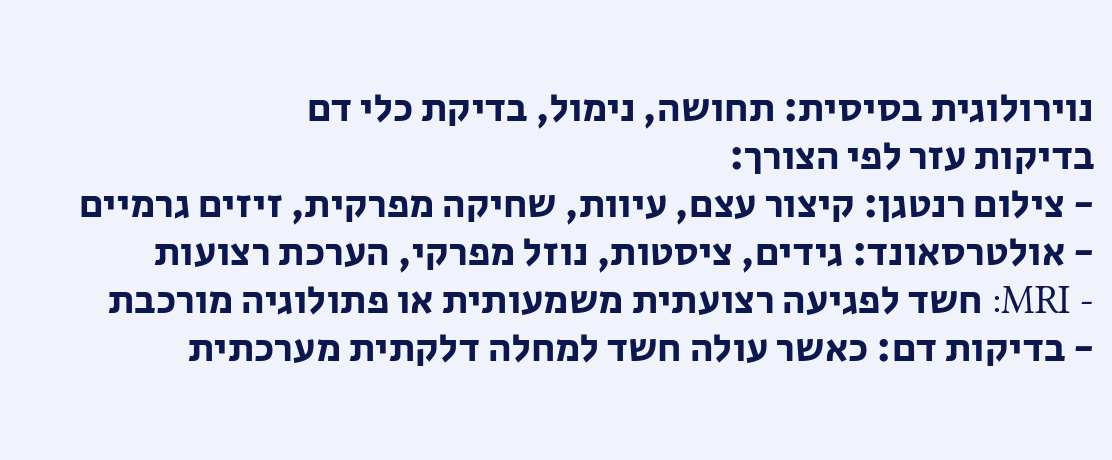נוירולוגית בסיסית: תחושה, נימול, בדיקת כלי דם
בדיקות עזר לפי הצורך:
- צילום רנטגן: קיצור עצם, עיוות, שחיקה מפרקית, זיזים גרמיים
- אולטרסאונד: גידים, ציסטות, נוזל מפרקי, הערכת רצועות
- MRI: חשד לפגיעה רצועתית משמעותית או פתולוגיה מורכבת
- בדיקות דם: כאשר עולה חשד למחלה דלקתית מערכתית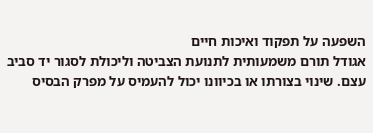השפעה על תפקוד ואיכות חיים
אגודל תורם משמעותית לתנועת הצביטה וליכולת לסגור יד סביב עצם. שינוי בצורתו או בכיוונו יכול להעמיס על מפרק הבסיס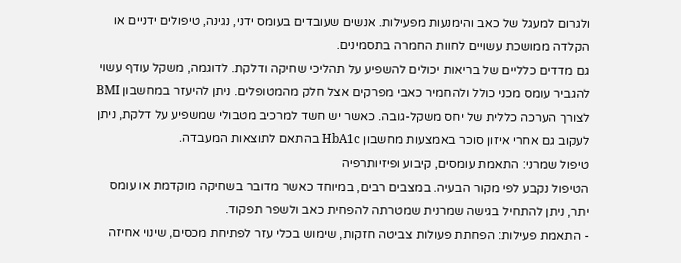ולגרום למעגל של כאב והימנעות מפעילות. אנשים שעובדים בעומס ידני, נגינה, טיפולים ידניים או הקלדה ממושכת עשויים לחוות החמרה בתסמינים.
גם מדדים כלליים של בריאות יכולים להשפיע על תהליכי שחיקה ודלקת. לדוגמה, משקל עודף עשוי להגביר עומס מכני כולל ולהחמיר כאבי מפרקים אצל חלק מהמטופלים. ניתן להיעזר במחשבון BMI לצורך הערכה כללית של יחס משקל-גובה. כאשר יש חשד למרכיב מטבולי שמשפיע על דלקת, ניתן לעקוב גם אחרי איזון סוכר באמצעות מחשבון HbA1c בהתאם לתוצאות המעבדה.
טיפול שמרני: התאמת עומסים, קיבוע ופיזיותרפיה
הטיפול נקבע לפי מקור הבעיה. במצבים רבים, במיוחד כאשר מדובר בשחיקה מוקדמת או עומס יתר, ניתן להתחיל בגישה שמרנית שמטרתה להפחית כאב ולשפר תפקוד.
- התאמת פעילות: הפחתת פעולות צביטה חזקות, שימוש בכלי עזר לפתיחת מכסים, שינוי אחיזה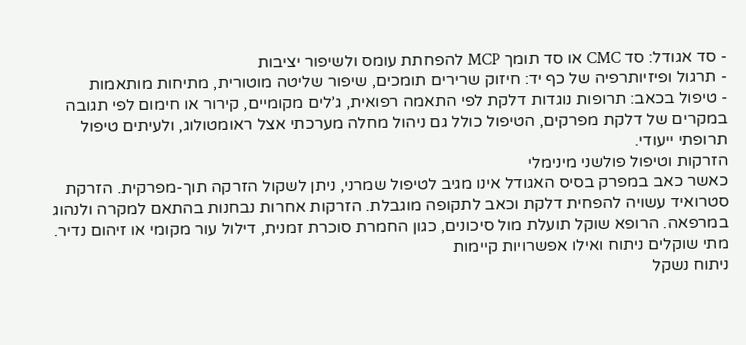- סד אגודל: סד CMC או סד תומך MCP להפחתת עומס ולשיפור יציבות
- תרגול ופיזיותרפיה של כף יד: חיזוק שרירים תומכים, שיפור שליטה מוטורית, מתיחות מותאמות
- טיפול בכאב: תרופות נוגדות דלקת לפי התאמה רפואית, ג’לים מקומיים, קירור או חימום לפי תגובה
במקרים של דלקת מפרקים, הטיפול כולל גם ניהול מחלה מערכתי אצל ראומטולוג, ולעיתים טיפול תרופתי ייעודי.
הזרקות וטיפול פולשני מינימלי
כאשר כאב במפרק בסיס האגודל אינו מגיב לטיפול שמרני, ניתן לשקול הזרקה תוך-מפרקית. הזרקת סטרואיד עשויה להפחית דלקת וכאב לתקופה מוגבלת. הזרקות אחרות נבחנות בהתאם למקרה ולנהוג במרפאה. הרופא שוקל תועלת מול סיכונים, כגון החמרת סוכרת זמנית, דילול עור מקומי או זיהום נדיר.
מתי שוקלים ניתוח ואילו אפשרויות קיימות
ניתוח נשקל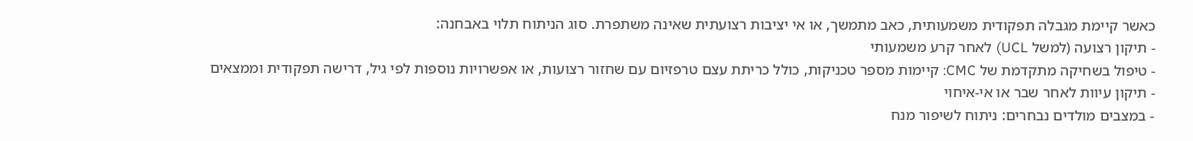כאשר קיימת מגבלה תפקודית משמעותית, כאב מתמשך, או אי יציבות רצועתית שאינה משתפרת. סוג הניתוח תלוי באבחנה:
- תיקון רצועה (למשל UCL) לאחר קרע משמעותי
- טיפול בשחיקה מתקדמת של CMC: קיימות מספר טכניקות, כולל כריתת עצם טרפזיום עם שחזור רצועות, או אפשרויות נוספות לפי גיל, דרישה תפקודית וממצאים
- תיקון עיוות לאחר שבר או אי-איחוי
- במצבים מולדים נבחרים: ניתוח לשיפור מנח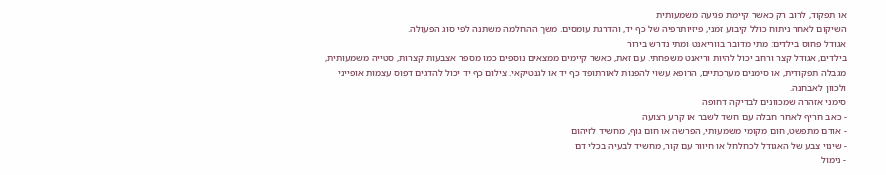או תפקוד, לרוב רק כאשר קיימת פגיעה משמעותית
השיקום לאחר ניתוח כולל קיבוע זמני, פיזיותרפיה של כף יד, והדרגת עומסים. משך ההחלמה משתנה לפי סוג הפעולה.
אגודל פחוס בילדים: מתי מדובר בווריאנט ומתי נדרש בירור
בילדים, אגודל קצר ורחב יכול להיות וריאנט משפחתי. עם זאת, כאשר קיימים ממצאים נוספים כמו מספר אצבעות קצרות, סטייה משמעותית, מגבלה תפקודית, או סימנים מערכתיים, הרופא עשוי להפנות לאורתופד כף יד או לגנטיקאי. צילום כף יד יכול להדגים דפוס עצמות אופייני ולכוון לאבחנה.
סימני אזהרה שמכוונים לבדיקה דחופה
- כאב חריף לאחר חבלה עם חשד לשבר או קרע רצועה
- אודם מתפשט, חום מקומי משמעותי, הפרשה או חום גוף, מחשיד לזיהום
- שינוי צבע של האגודל לכחלחל או חיוור עם קור, מחשיד לבעיה בכלי דם
- נימול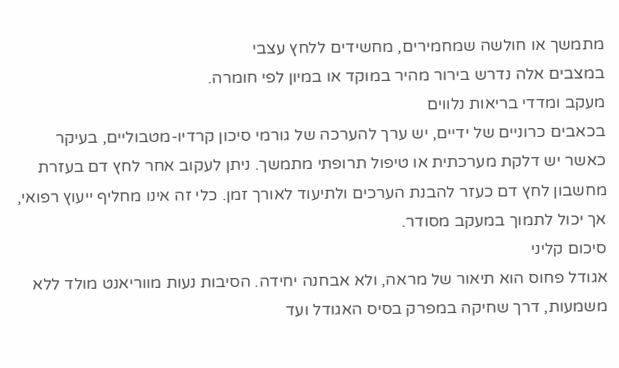מתמשך או חולשה שמחמירים, מחשידים ללחץ עצבי
במצבים אלה נדרש בירור מהיר במוקד או במיון לפי חומרה.
מעקב ומדדי בריאות נלווים
בכאבים כרוניים של ידיים, יש ערך להערכה של גורמי סיכון קרדיו-מטבוליים, בעיקר כאשר יש דלקת מערכתית או טיפול תרופתי מתמשך. ניתן לעקוב אחר לחץ דם בעזרת מחשבון לחץ דם כעזר להבנת הערכים ולתיעוד לאורך זמן. כלי זה אינו מחליף ייעוץ רפואי, אך יכול לתמוך במעקב מסודר.
סיכום קליני
אגודל פחוס הוא תיאור של מראה, ולא אבחנה יחידה. הסיבות נעות מווריאנט מולד ללא משמעות, דרך שחיקה במפרק בסיס האגודל ועד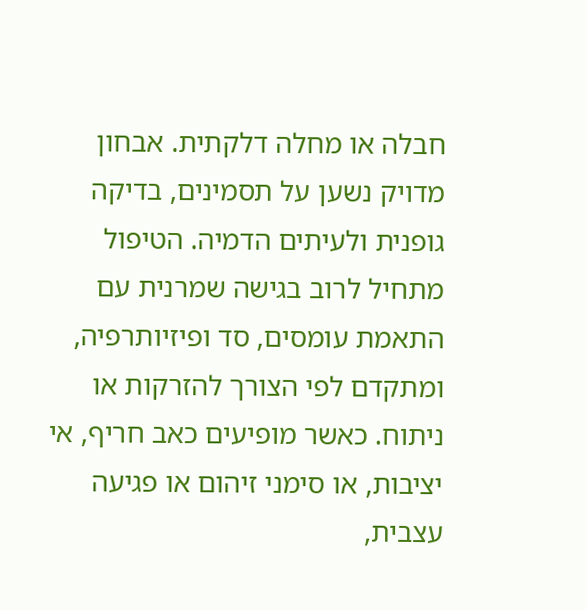חבלה או מחלה דלקתית. אבחון מדויק נשען על תסמינים, בדיקה גופנית ולעיתים הדמיה. הטיפול מתחיל לרוב בגישה שמרנית עם התאמת עומסים, סד ופיזיותרפיה, ומתקדם לפי הצורך להזרקות או ניתוח. כאשר מופיעים כאב חריף, אי יציבות, או סימני זיהום או פגיעה עצבית,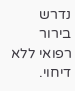נדרש בירור רפואי ללא דיחוי.